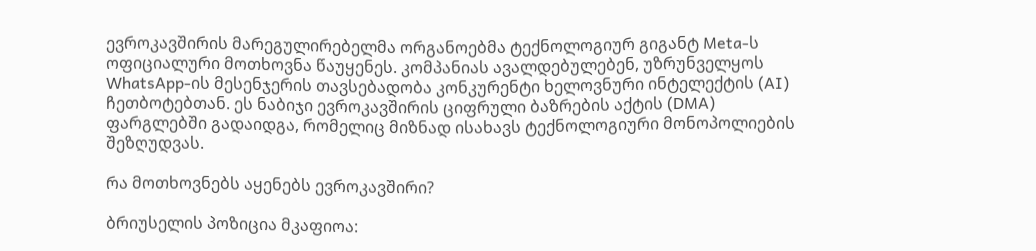ევროკავშირის მარეგულირებელმა ორგანოებმა ტექნოლოგიურ გიგანტ Meta-ს ოფიციალური მოთხოვნა წაუყენეს. კომპანიას ავალდებულებენ, უზრუნველყოს WhatsApp-ის მესენჯერის თავსებადობა კონკურენტი ხელოვნური ინტელექტის (AI) ჩეთბოტებთან. ეს ნაბიჯი ევროკავშირის ციფრული ბაზრების აქტის (DMA) ფარგლებში გადაიდგა, რომელიც მიზნად ისახავს ტექნოლოგიური მონოპოლიების შეზღუდვას.

რა მოთხოვნებს აყენებს ევროკავშირი?

ბრიუსელის პოზიცია მკაფიოა: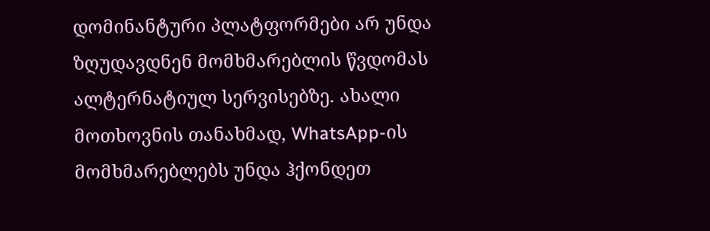დომინანტური პლატფორმები არ უნდა ზღუდავდნენ მომხმარებლის წვდომას ალტერნატიულ სერვისებზე. ახალი მოთხოვნის თანახმად, WhatsApp-ის მომხმარებლებს უნდა ჰქონდეთ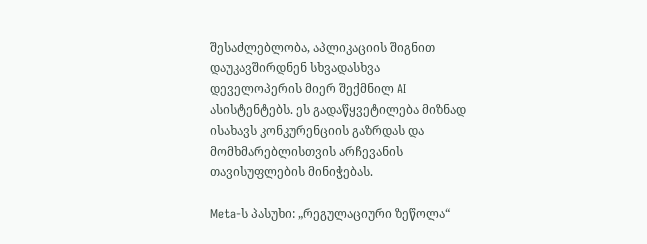შესაძლებლობა, აპლიკაციის შიგნით დაუკავშირდნენ სხვადასხვა დეველოპერის მიერ შექმნილ AI ასისტენტებს. ეს გადაწყვეტილება მიზნად ისახავს კონკურენციის გაზრდას და მომხმარებლისთვის არჩევანის თავისუფლების მინიჭებას.

Meta-ს პასუხი: „რეგულაციური ზეწოლა“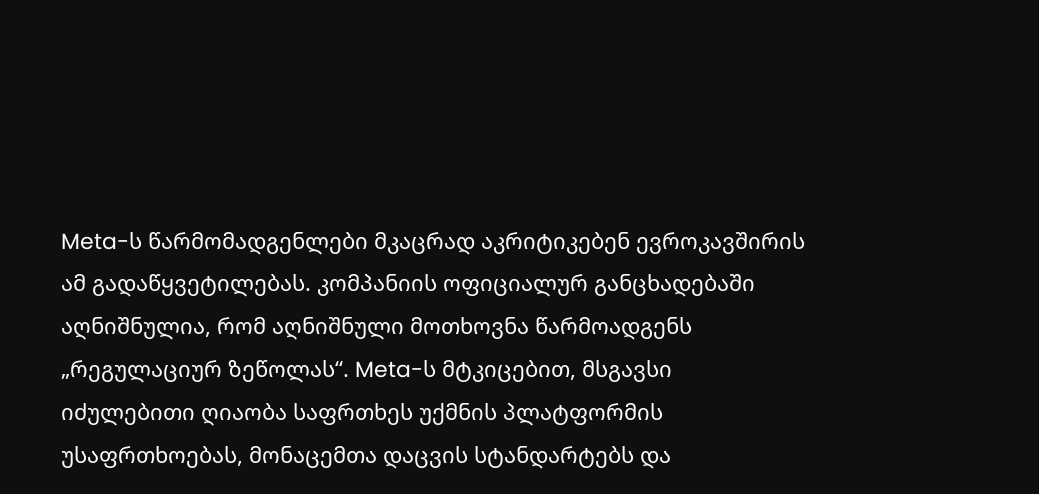Meta-ს წარმომადგენლები მკაცრად აკრიტიკებენ ევროკავშირის ამ გადაწყვეტილებას. კომპანიის ოფიციალურ განცხადებაში აღნიშნულია, რომ აღნიშნული მოთხოვნა წარმოადგენს „რეგულაციურ ზეწოლას“. Meta-ს მტკიცებით, მსგავსი იძულებითი ღიაობა საფრთხეს უქმნის პლატფორმის უსაფრთხოებას, მონაცემთა დაცვის სტანდარტებს და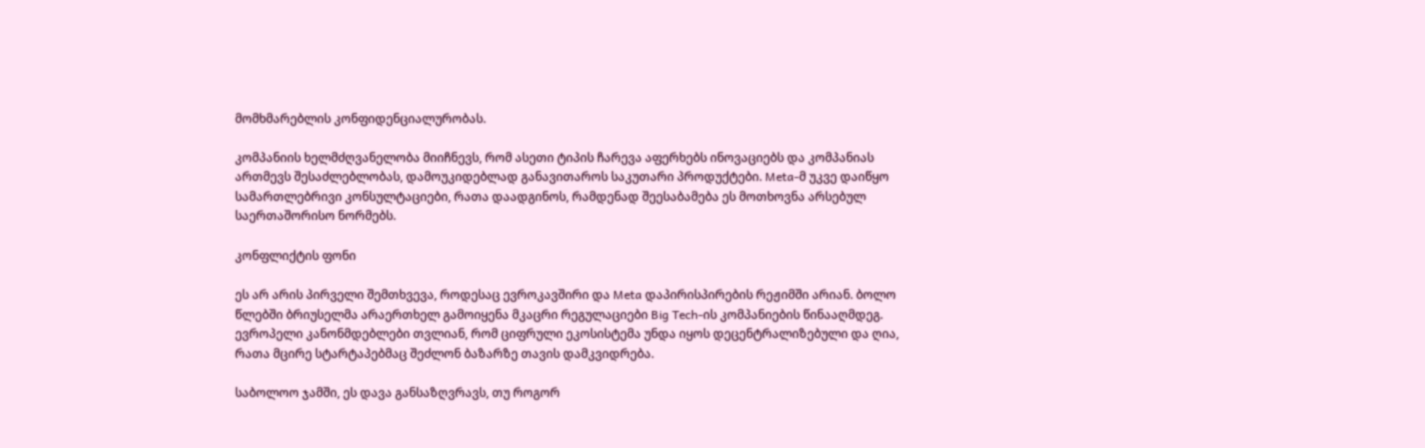მომხმარებლის კონფიდენციალურობას.

კომპანიის ხელმძღვანელობა მიიჩნევს, რომ ასეთი ტიპის ჩარევა აფერხებს ინოვაციებს და კომპანიას ართმევს შესაძლებლობას, დამოუკიდებლად განავითაროს საკუთარი პროდუქტები. Meta-მ უკვე დაიწყო სამართლებრივი კონსულტაციები, რათა დაადგინოს, რამდენად შეესაბამება ეს მოთხოვნა არსებულ საერთაშორისო ნორმებს.

კონფლიქტის ფონი

ეს არ არის პირველი შემთხვევა, როდესაც ევროკავშირი და Meta დაპირისპირების რეჟიმში არიან. ბოლო წლებში ბრიუსელმა არაერთხელ გამოიყენა მკაცრი რეგულაციები Big Tech-ის კომპანიების წინააღმდეგ. ევროპელი კანონმდებლები თვლიან, რომ ციფრული ეკოსისტემა უნდა იყოს დეცენტრალიზებული და ღია, რათა მცირე სტარტაპებმაც შეძლონ ბაზარზე თავის დამკვიდრება.

საბოლოო ჯამში, ეს დავა განსაზღვრავს, თუ როგორ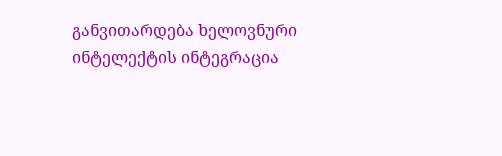განვითარდება ხელოვნური ინტელექტის ინტეგრაცია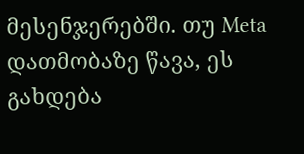მესენჯერებში. თუ Meta დათმობაზე წავა, ეს გახდება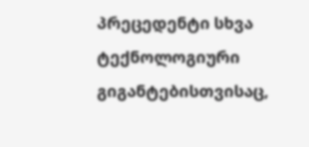პრეცედენტი სხვა ტექნოლოგიური გიგანტებისთვისაც,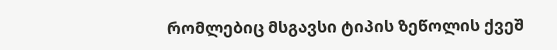რომლებიც მსგავსი ტიპის ზეწოლის ქვეშ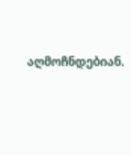აღმოჩნდებიან.